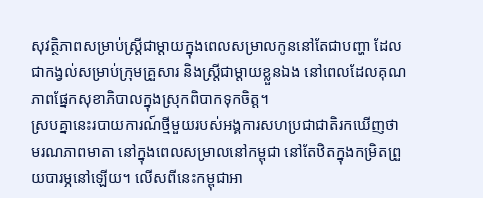សុវត្ថិភាពសម្រាប់ស្ត្រីជាម្ដាយក្នុងពេលសម្រាលកូននៅតែជាបញ្ហា ដែលជាកង្វល់សម្រាប់ក្រុមគ្រួសារ និងស្ត្រីជាម្ដាយខ្លួនឯង នៅពេលដែលគុណភាពផ្នែកសុខាភិបាលក្នុងស្រុកពិបាកទុកចិត្ត។
ស្របគ្នានេះរបាយការណ៍ថ្មីមួយរបស់អង្គការសហប្រជាជាតិរកឃើញថា មរណភាពមាតា នៅក្នុងពេលសម្រាលនៅកម្ពុជា នៅតែឋិតក្នុងកម្រិតព្រួយបារម្ភនៅឡើយ។ លើសពីនេះកម្ពុជាអា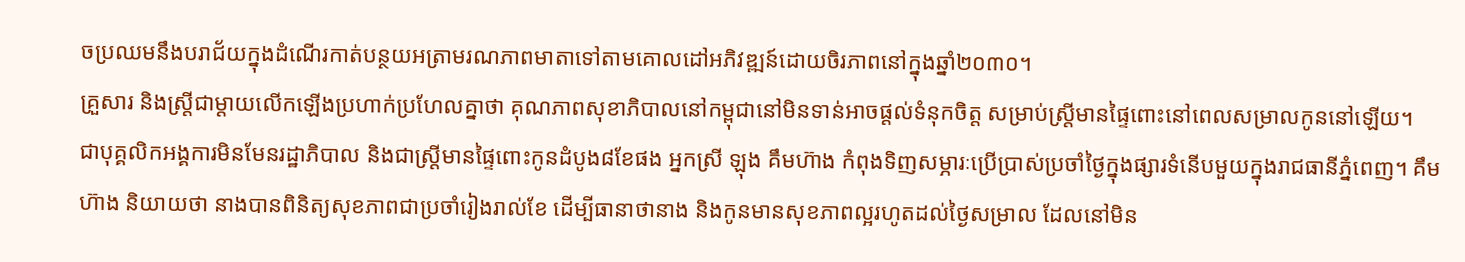ចប្រឈមនឹងបរាជ័យក្នុងដំណើរកាត់បន្ថយអត្រាមរណភាពមាតាទៅតាមគោលដៅអភិវឌ្ឍន៍ដោយចិរភាពនៅក្នុងឆ្នាំ២០៣០។
គ្រួសារ និងស្ត្រីជាម្ដាយលើកឡើងប្រហាក់ប្រហែលគ្នាថា គុណភាពសុខាភិបាលនៅកម្ពុជានៅមិនទាន់អាចផ្ដល់ទំនុកចិត្ត សម្រាប់ស្ត្រីមានផ្ទៃពោះនៅពេលសម្រាលកូននៅឡើយ។
ជាបុគ្គលិកអង្គការមិនមែនរដ្ឋាភិបាល និងជាស្ត្រីមានផ្ទៃពោះកូនដំបូង៨ខែផង អ្នកស្រី ឡុង គឹមហ៊ាង កំពុងទិញសម្ភារៈប្រើប្រាស់ប្រចាំថ្ងៃក្នុងផ្សារទំនើបមួយក្នុងរាជធានីភ្នំពេញ។ គឹមហ៊ាង និយាយថា នាងបានពិនិត្យសុខភាពជាប្រចាំរៀងរាល់ខែ ដើម្បីធានាថានាង និងកូនមានសុខភាពល្អរហូតដល់ថ្ងៃសម្រាល ដែលនៅមិន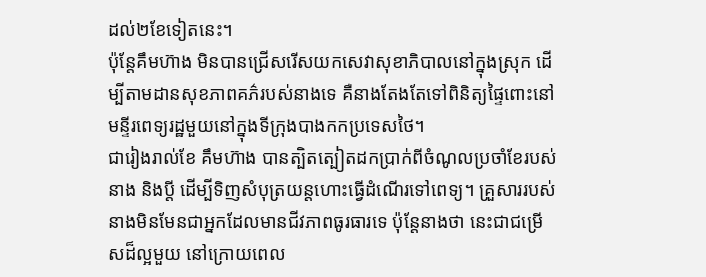ដល់២ខែទៀតនេះ។
ប៉ុន្តែគឹមហ៊ាង មិនបានជ្រើសរើសយកសេវាសុខាភិបាលនៅក្នុងស្រុក ដើម្បីតាមដានសុខភាពគភ៌របស់នាងទេ គឺនាងតែងតែទៅពិនិត្យផ្ទៃពោះនៅមន្ទីរពេទ្យរដ្ឋមួយនៅក្នុងទីក្រុងបាងកកប្រទេសថៃ។
ជារៀងរាល់ខែ គឹមហ៊ាង បានត្បិតត្បៀតដកប្រាក់ពីចំណូលប្រចាំខែរបស់នាង និងប្ដី ដើម្បីទិញសំបុត្រយន្តហោះធ្វើដំណើរទៅពេទ្យ។ គ្រួសាររបស់នាងមិនមែនជាអ្នកដែលមានជីវភាពធូរធារទេ ប៉ុន្តែនាងថា នេះជាជម្រើសដ៏ល្អមួយ នៅក្រោយពេល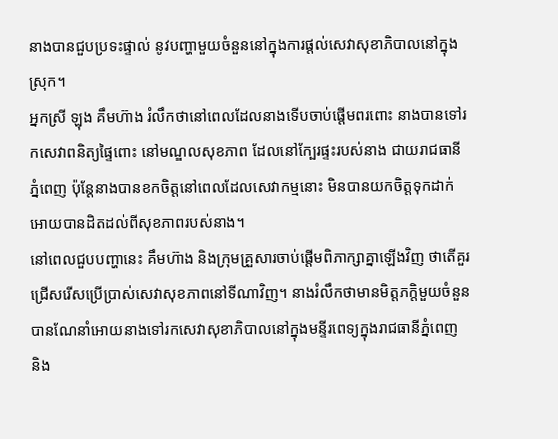នាងបានជួបប្រទះផ្ទាល់ នូវបញ្ហាមួយចំនួននៅក្នុងការផ្ដល់សេវាសុខាភិបាលនៅក្នុងស្រុក។
អ្នកស្រី ឡុង គឹមហ៊ាង រំលឹកថានៅពេលដែលនាងទើបចាប់ផ្ដើមពរពោះ នាងបានទៅរកសេវាពនិត្យផ្ទៃពោះ នៅមណ្ឌលសុខភាព ដែលនៅក្បែរផ្ទះរបស់នាង ជាយរាជធានីភ្នំពេញ ប៉ុន្តែនាងបានខកចិត្តនៅពេលដែលសេវាកម្មនោះ មិនបានយកចិត្តទុកដាក់អោយបានដិតដល់ពីសុខភាពរបស់នាង។
នៅពេលជួបបញ្ហានេះ គឹមហ៊ាង និងក្រុមគ្រួសារចាប់ផ្ដើមពិភាក្សាគ្នាឡើងវិញ ថាតើគួរជ្រើសរើសប្រើប្រាស់សេវាសុខភាពនៅទីណាវិញ។ នាងរំលឹកថាមានមិត្តភក្តិមួយចំនួនបានណែនាំអោយនាងទៅរកសេវាសុខាភិបាលនៅក្នុងមន្ទីរពេទ្យក្នុងរាជធានីភ្នំពេញ និង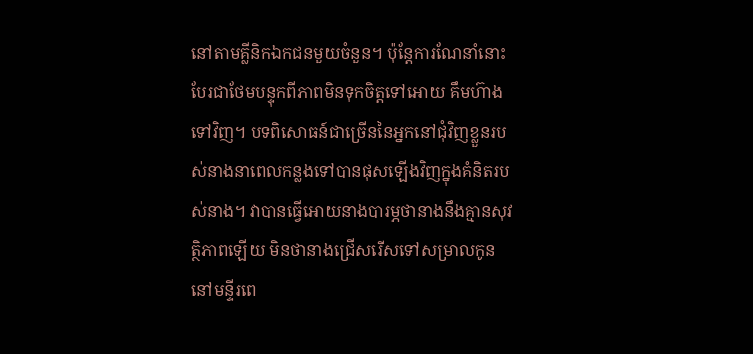នៅតាមគ្លីនិកឯកជនមួយចំនួន។ ប៉ុន្តែការណែនាំនោះ បែរជាថែមបន្ទុកពីភាពមិនទុកចិត្តទៅអោយ គឹមហ៊ាង ទៅវិញ។ បទពិសោធន៍ជាច្រើននៃអ្នកនៅជុំវិញខ្លួនរបស់នាងនាពេលកន្លងទៅបានផុសឡើងវិញក្នុងគំនិតរបស់នាង។ វាបានធ្វើអោយនាងបារម្ភថានាងនឹងគ្មានសុវត្ថិភាពឡើយ មិនថានាងជ្រើសរើសទៅសម្រាលកូននៅមន្ទីរពេ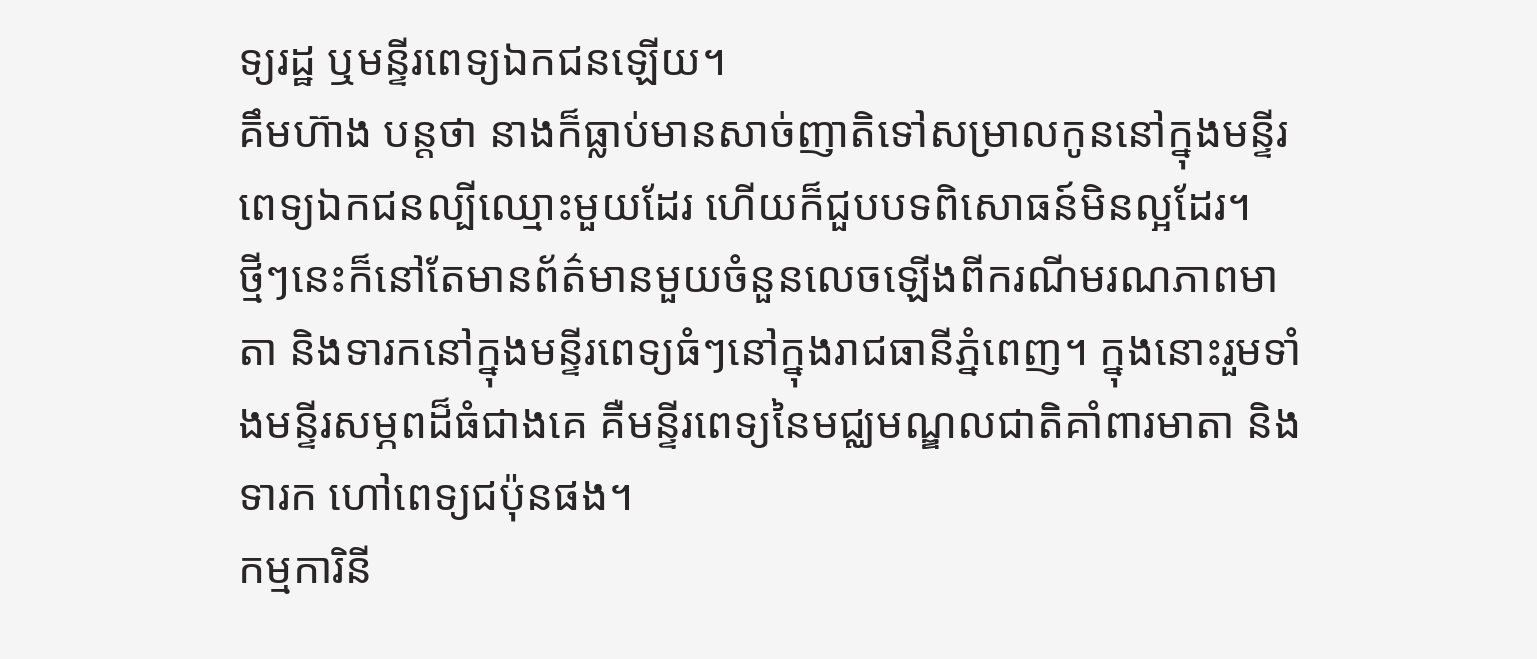ទ្យរដ្ឋ ឬមន្ទីរពេទ្យឯកជនឡើយ។
គឹមហ៊ាង បន្តថា នាងក៏ធ្លាប់មានសាច់ញាតិទៅសម្រាលកូននៅក្នុងមន្ទីរពេទ្យឯកជនល្បីឈ្មោះមួយដែរ ហើយក៏ជួបបទពិសោធន៍មិនល្អដែរ។
ថ្មីៗនេះក៏នៅតែមានព័ត៌មានមួយចំនួនលេចឡើងពីករណីមរណភាពមាតា និងទារកនៅក្នុងមន្ទីរពេទ្យធំៗនៅក្នុងរាជធានីភ្នំពេញ។ ក្នុងនោះរួមទាំងមន្ទីរសម្ភពដ៏ធំជាងគេ គឺមន្ទីរពេទ្យនៃមជ្ឈមណ្ឌលជាតិគាំពារមាតា និងទារក ហៅពេទ្យជប៉ុនផង។
កម្មការិនី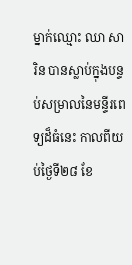ម្នាក់ឈ្មោះ ឈា សារិន បានស្លាប់ក្នុងបន្ទប់សម្រាលនៃមន្ទីរពេទ្យដ៏ធំនេះ កាលពីយប់ថ្ងៃទី២៨ ខែ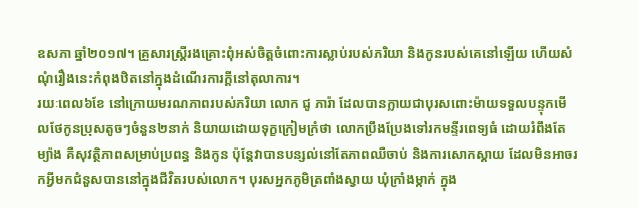ឧសភា ឆ្នាំ២០១៧។ គ្រួសារស្ត្រីរងគ្រោះពុំអស់ចិត្តចំពោះការស្លាប់របស់ភរិយា និងកូនរបស់គេនៅឡើយ ហើយសំណុំរឿងនេះកំពុងឋិតនៅក្នុងដំណើរការក្ដីនៅតុលាការ។
រយៈពេល៦ខែ នៅក្រោយមរណភាពរបស់ភរិយា លោក ជូ ភារ៉ា ដែលបានក្លាយជាបុរសពោះម៉ាយទទួលបន្ទុកមើលថែកូនប្រុសតូចៗចំនួន២នាក់ និយាយដោយទុក្ខក្រៀមក្រំថា លោកប្រឹងប្រែងទៅរកមន្ទីរពេទ្យធំ ដោយរំពឹងតែម្យ៉ាង គឺសុវត្ថិភាពសម្រាប់ប្រពន្ធ និងកូន ប៉ុន្តែវាបានបន្សល់នៅតែភាពឈឺចាប់ និងការសោកស្ដាយ ដែលមិនអាចរកអ្វីមកជំនួសបាននៅក្នុងជីវិតរបស់លោក។ បុរសអ្នកភូមិត្រពាំងស្វាយ ឃុំក្រាំងម្កាក់ ក្នុង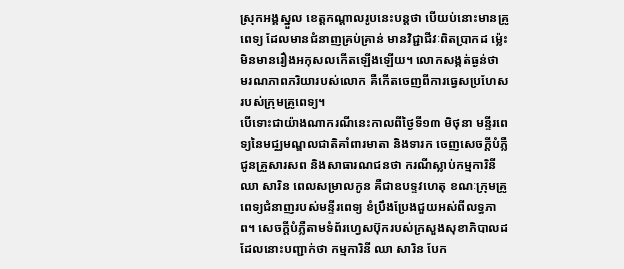ស្រុកអង្គស្នួល ខេត្តកណ្ដាលរូបនេះបន្តថា បើយប់នោះមានគ្រូពេទ្យ ដែលមានជំនាញគ្រប់គ្រាន់ មានវិជ្ជាជីវៈពិតប្រាកដ ម្ល៉េះមិនមានរឿងអកុសលកើតឡើងឡើយ។ លោកសង្កត់ធ្ងន់ថា មរណភាពភរិយារបស់លោក គឺកើតចេញពីការធ្វេសប្រហែសរបស់ក្រុមគ្រូពេទ្យ។
បើទោះជាយ៉ាងណាករណីនេះកាលពីថ្ងៃទី១៣ មិថុនា មន្ទីរពេទ្យនៃមជ្ឈមណ្ឌលជាតិគាំពារមាតា និងទារក ចេញសេចក្ដីបំភ្លឺជូនគ្រួសារសព និងសាធារណជនថា ករណីស្លាប់កម្មការិនី ឈា សារិន ពេលសម្រាលកូន គឺជាឧបទ្ទវហេតុ ខណៈក្រុមគ្រូពេទ្យជំនាញរបស់មន្ទីរពេទ្យ ខំប្រឹងប្រែងជួយអស់ពីលទ្ធភាព។ សេចក្ដីបំភ្លឺតាមទំព័រហ្វេសប៊ុករបស់ក្រសួងសុខាភិបាលដដែលនោះបញ្ជាក់ថា កម្មការិនី ឈា សារិន បែក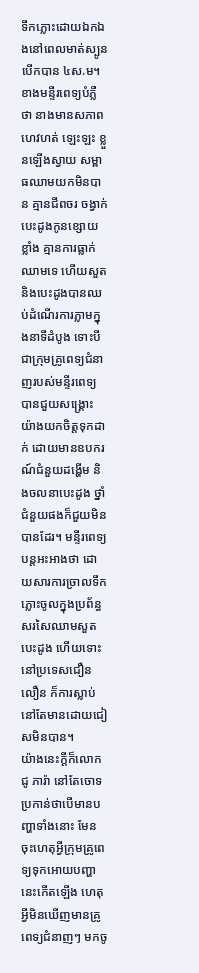ទឹកភ្លោះដោយឯកឯងនៅពេលមាត់ស្បូនបើកបាន ៤ស.ម។ ខាងមន្ទីរពេទ្យបំភ្លឺថា នាងមានសភាពហេវហត់ ឡេះឡះ ខ្លួនឡើងស្វាយ សម្ពាធឈាមយកមិនបាន គ្មានជីពចរ ចង្វាក់បេះដូងកូនខ្សោយខ្លាំង គ្មានការធ្លាក់ឈាមទេ ហើយសួត និងបេះដូងបានឈប់ដំណើរការភ្លាមក្នុងនាទីដំបូង ទោះបីជាក្រុមគ្រូពេទ្យជំនាញរបស់មន្ទីរពេទ្យបានជួយសង្គ្រោះយ៉ាងយកចិត្តទុកដាក់ ដោយមានឧបករណ៍ជំនួយដង្ហើម និងចលនាបេះដូង ថ្នាំជំនួយផងក៏ជួយមិនបានដែរ។ មន្ទីរពេទ្យ បន្តអះអាងថា ដោយសារការច្រាលទឹកភ្លោះចូលក្នុងប្រព័ន្ធសរសៃឈាមសួត បេះដូង ហើយទោះនៅប្រទេសជឿនលឿន ក៏ការស្លាប់នៅតែមានដោយជៀសមិនបាន។
យ៉ាងនេះក្ដីក៏លោក ជូ ភារ៉ា នៅតែចោទប្រកាន់ថាបើមានបញ្ហាទាំងនោះ មែនចុះហេតុអ្វីក្រុមគ្រូពេទ្យទុកអោយបញ្ហានេះកើតឡើង ហេតុអ្វីមិនឃើញមានគ្រូពេទ្យជំនាញៗ មកចូ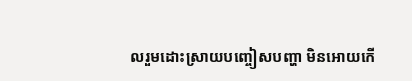លរួមដោះស្រាយបញ្ចៀសបញ្ហា មិនអោយកើ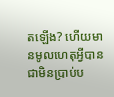តឡើង? ហើយមានមូលហេតុអ្វីបានជាមិនប្រាប់ប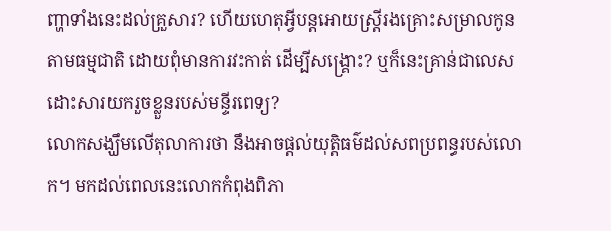ញ្ហាទាំងនេះដល់គ្រួសារ? ហើយហេតុអ្វីបន្តអោយស្ត្រីរងគ្រោះសម្រាលកូនតាមធម្មជាតិ ដោយពុំមានការវះកាត់ ដើម្បីសង្គ្រោះ? ឬក៏នេះគ្រាន់ជាលេសដោះសារយករួចខ្លួនរបស់មន្ទីរពេទ្យ?
លោកសង្ឃឹមលើតុលាការថា នឹងអាចផ្ដល់យុត្តិធម៌ដល់សពប្រពន្ធរបស់លោក។ មកដល់ពេលនេះលោកកំពុងពិភា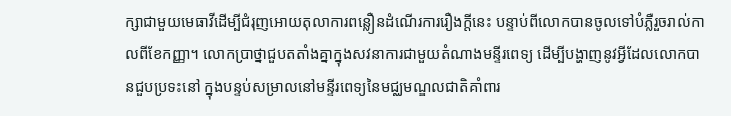ក្សាជាមួយមេធាវីដើម្បីជំរុញអោយតុលាការពន្លឿនដំណើរការរឿងក្ដីនេះ បន្ទាប់ពីលោកបានចូលទៅបំភ្លឺរួចរាល់កាលពីខែកញ្ញា។ លោកប្រាថ្នាជួបតតាំងគ្នាក្នុងសវនាការជាមួយតំណាងមន្ទីរពេទ្យ ដើម្បីបង្ហាញនូវអ្វីដែលលោកបានជួបប្រទះនៅ ក្នុងបន្ទប់សម្រាលនៅមន្ទីរពេទ្យនៃមជ្ឈមណ្ឌលជាតិគាំពារ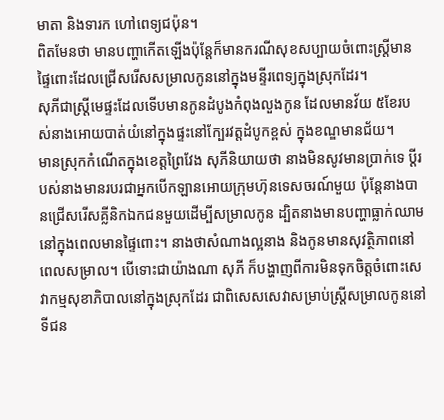មាតា និងទារក ហៅពេទ្យជប៉ុន។
ពិតមែនថា មានបញ្ហាកើតឡើងប៉ុន្តែក៏មានករណីសុខសប្បាយចំពោះស្ត្រីមានផ្ទៃពោះដែលជ្រើសរើសសម្រាលកូននៅក្នុងមន្ទីរពេទ្យក្នុងស្រុកដែរ។
សុភីជាស្ត្រីមេផ្ទះដែលទើបមានកូនដំបូងកំពុងលួងកូន ដែលមានវ័យ ៥ខែរបស់នាងអោយបាត់យំនៅក្នុងផ្ទះនៅក្បែរវត្តដំបូកខ្ពស់ ក្នុងខណ្ឌមានជ័យ។
មានស្រុកកំណើតក្នុងខេត្តព្រៃវែង សុភីនិយាយថា នាងមិនសូវមានប្រាក់ទេ ប្ដីរបស់នាងមានរបរជាអ្នកបើកឡានអោយក្រុមហ៊ុនទេសចរណ៍មួយ ប៉ុន្តែនាងបានជ្រើសរើសគ្លីនិកឯកជនមួយដើម្បីសម្រាលកូន ដ្បិតនាងមានបញ្ហាធ្លាក់ឈាមនៅក្នុងពេលមានផ្ទៃពោះ។ នាងថាសំណាងល្អនាង និងកូនមានសុវត្ថិភាពនៅពេលសម្រាល។ បើទោះជាយ៉ាងណា សុភី ក៏បង្ហាញពីការមិនទុកចិត្តចំពោះសេវាកម្មសុខាភិបាលនៅក្នុងស្រុកដែរ ជាពិសេសសេវាសម្រាប់ស្ត្រីសម្រាលកូននៅទីជន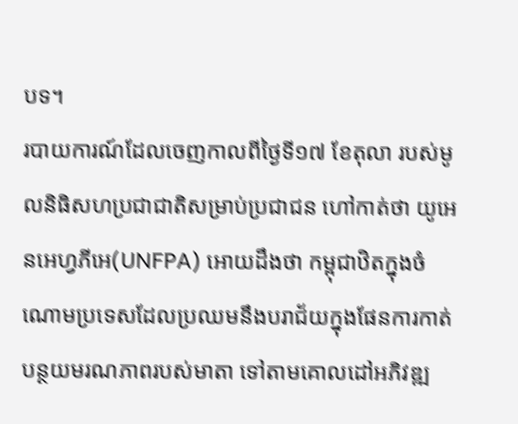បទ។
របាយការណ៍ដែលចេញកាលពីថ្ងៃទី១៧ ខែតុលា របស់មូលនិធិសហប្រជាជាតិសម្រាប់ប្រជាជន ហៅកាត់ថា យូអេនអេហ្វភីអេ(UNFPA) អោយដឹងថា កម្ពុជាឋិតក្នុងចំណោមប្រទេសដែលប្រឈមនឹងបរាជ័យក្នុងផែនការកាត់បន្ថយមរណភាពរបស់មាតា ទៅតាមគោលដៅអភិវឌ្ឍ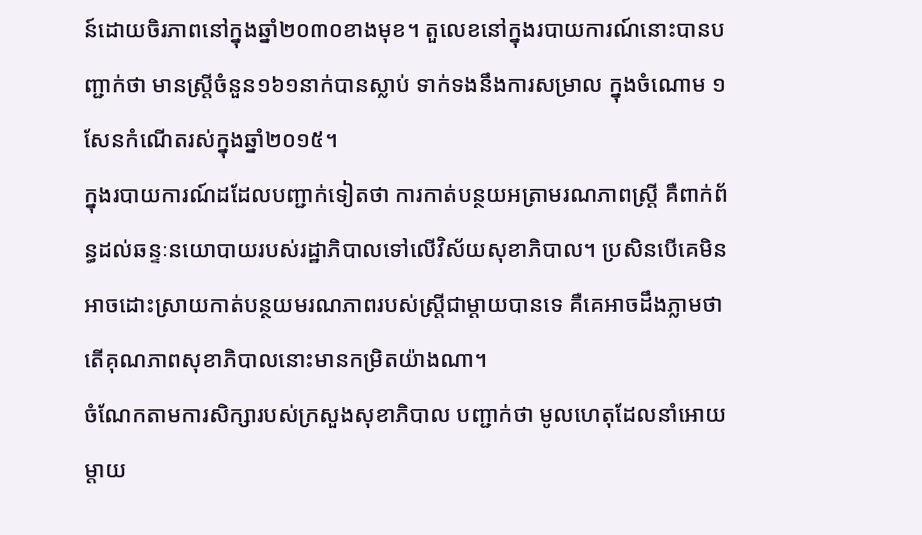ន៍ដោយចិរភាពនៅក្នុងឆ្នាំ២០៣០ខាងមុខ។ តួលេខនៅក្នុងរបាយការណ៍នោះបានបញ្ជាក់ថា មានស្ត្រីចំនួន១៦១នាក់បានស្លាប់ ទាក់ទងនឹងការសម្រាល ក្នុងចំណោម ១សែនកំណើតរស់ក្នុងឆ្នាំ២០១៥។
ក្នុងរបាយការណ៍ដដែលបញ្ជាក់ទៀតថា ការកាត់បន្ថយអត្រាមរណភាពស្ត្រី គឺពាក់ព័ន្ធដល់ឆន្ទៈនយោបាយរបស់រដ្ឋាភិបាលទៅលើវិស័យសុខាភិបាល។ ប្រសិនបើគេមិនអាចដោះស្រាយកាត់បន្ថយមរណភាពរបស់ស្ត្រីជាម្ដាយបានទេ គឺគេអាចដឹងភ្លាមថា តើគុណភាពសុខាភិបាលនោះមានកម្រិតយ៉ាងណា។
ចំណែកតាមការសិក្សារបស់ក្រសួងសុខាភិបាល បញ្ជាក់ថា មូលហេតុដែលនាំអោយម្ដាយ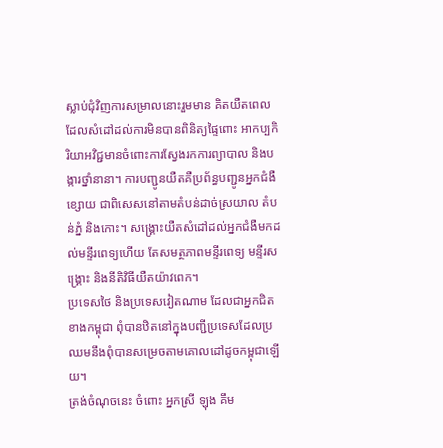ស្លាប់ជុំវិញការសម្រាលនោះរួមមាន គិតយឺតពេល ដែលសំដៅដល់ការមិនបានពិនិត្យផ្ទៃពោះ អាកប្បកិរិយាអវិជ្ជមានចំពោះការស្វែងរកការព្យាបាល និងបង្ការថ្នាំនានា។ ការបញ្ជូនយឺតគឺប្រព័ន្ធបញ្ជូនអ្នកជំងឺខ្សោយ ជាពិសេសនៅតាមតំបន់ដាច់ស្រយាល តំបន់ភ្នំ និងកោះ។ សង្គ្រោះយឺតសំដៅដល់អ្នកជំងឺមកដល់មន្ទីរពេទ្យហើយ តែសមត្ថភាពមន្ទីរពេទ្យ មន្ទីរសង្គ្រោះ និងនីតិវិធីយឺតយ៉ាវពេក។
ប្រទេសថៃ និងប្រទេសវៀតណាម ដែលជាអ្នកជិតខាងកម្ពុជា ពុំបានឋិតនៅក្នុងបញ្ជីប្រទេសដែលប្រឈមនឹងពុំបានសម្រេចតាមគោលដៅដូចកម្ពុជាឡើយ។
ត្រង់ចំណុចនេះ ចំពោះ អ្នកស្រី ឡុង គឹម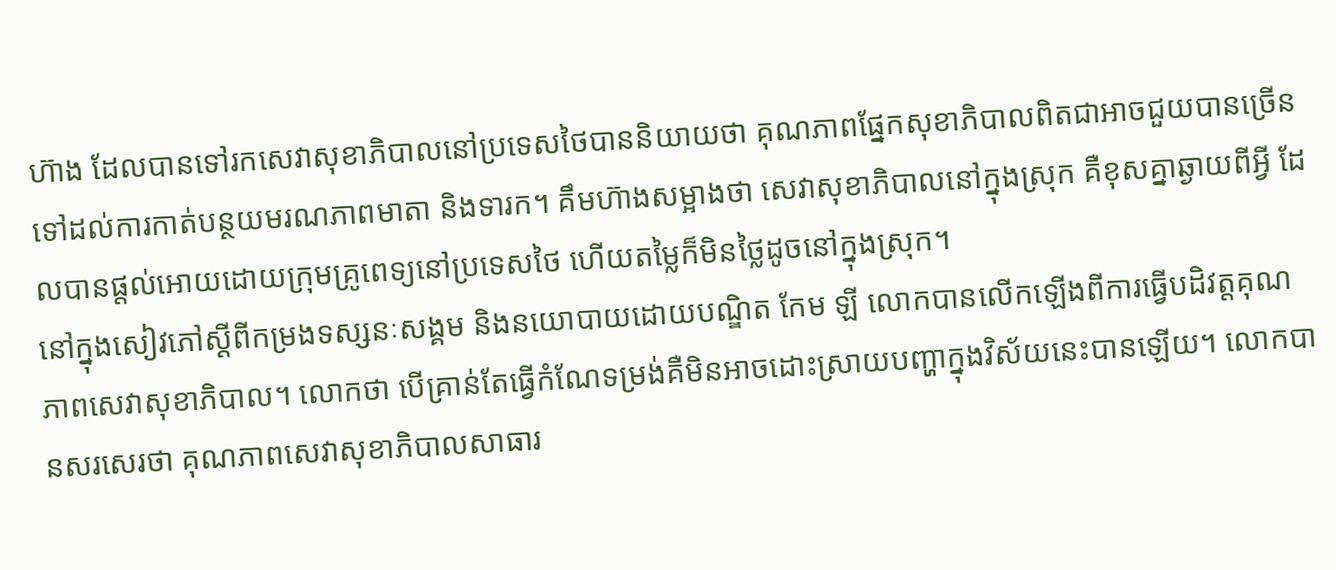ហ៊ាង ដែលបានទៅរកសេវាសុខាភិបាលនៅប្រទេសថៃបាននិយាយថា គុណភាពផ្នែកសុខាភិបាលពិតជាអាចជួយបានច្រើន ទៅដល់ការកាត់បន្ថយមរណភាពមាតា និងទារក។ គឹមហ៊ាងសម្អាងថា សេវាសុខាភិបាលនៅក្នុងស្រុក គឺខុសគ្នាឆ្ងាយពីអ្វី ដែលបានផ្ដល់អោយដោយក្រុមគ្រូពេទ្យនៅប្រទេសថៃ ហើយតម្លៃក៏មិនថ្លៃដូចនៅក្នុងស្រុក។
នៅក្នុងសៀវភៅស្ដីពីកម្រងទស្សនៈសង្គម និងនយោបាយដោយបណ្ឌិត កែម ឡី លោកបានលើកឡើងពីការធ្វើបដិវត្តគុណភាពសេវាសុខាភិបាល។ លោកថា បើគ្រាន់តែធ្វើកំណែទម្រង់គឺមិនអាចដោះស្រាយបញ្ហាក្នុងវិស័យនេះបានឡើយ។ លោកបានសរសេរថា គុណភាពសេវាសុខាភិបាលសាធារ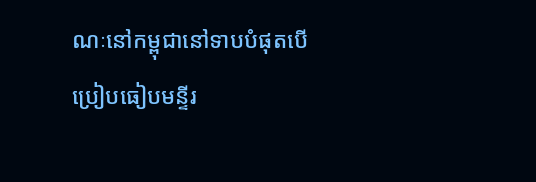ណៈនៅកម្ពុជានៅទាបបំផុតបើប្រៀបធៀបមន្ទីរ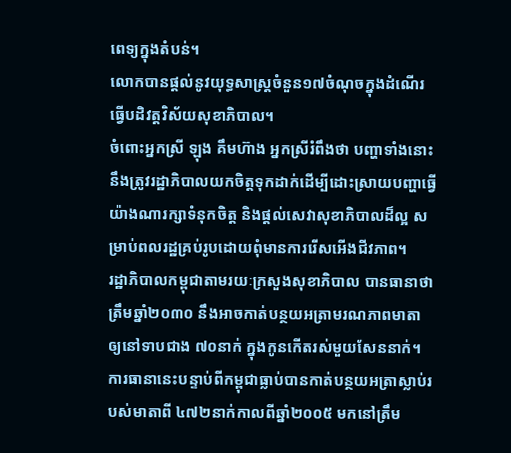ពេទ្យក្នុងតំបន់។
លោកបានផ្ដល់នូវយុទ្ធសាស្ត្រចំនួន១៧ចំណុចក្នុងដំណើរធ្វើបដិវត្តវិស័យសុខាភិបាល។
ចំពោះអ្នកស្រី ឡុង គឹមហ៊ាង អ្នកស្រីរំពឹងថា បញ្ហាទាំងនោះនឹងត្រូវរដ្ឋាភិបាលយកចិត្តទុកដាក់ដើម្បីដោះស្រាយបញ្ហាធ្វើយ៉ាងណារក្សាទំនុកចិត្ត និងផ្ដល់សេវាសុខាភិបាលដ៏ល្អ សម្រាប់ពលរដ្ឋគ្រប់រូបដោយពុំមានការរើសអើងជីវភាព។
រដ្ឋាភិបាលកម្ពុជាតាមរយៈក្រសួងសុខាភិបាល បានធានាថាត្រឹមឆ្នាំ២០៣០ នឹងអាចកាត់បន្ថយអត្រាមរណភាពមាតា ឲ្យនៅទាបជាង ៧០នាក់ ក្នុងកូនកើតរស់មួយសែននាក់។ ការធានានេះបន្ទាប់ពីកម្ពុជាធ្លាប់បានកាត់បន្ថយអត្រាស្លាប់របស់មាតាពី ៤៧២នាក់កាលពីឆ្នាំ២០០៥ មកនៅត្រឹម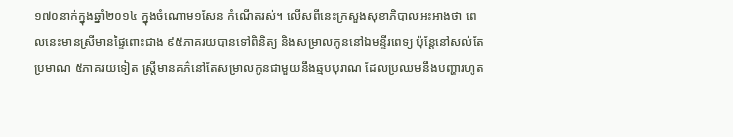១៧០នាក់ក្នុងឆ្នាំ២០១៤ ក្នុងចំណោម១សែន កំណើតរស់។ លើសពីនេះក្រសួងសុខាភិបាលអះអាងថា ពេលនេះមានស្រីមានផ្ទៃពោះជាង ៩៥ភាគរយបានទៅពិនិត្យ និងសម្រាលកូននៅឯមន្ទីរពេទ្យ ប៉ុន្តែនៅសល់តែប្រមាណ ៥ភាគរយទៀត ស្ត្រីមានគភ៌នៅតែសម្រាលកូនជាមួយនឹងឆ្មបបុរាណ ដែលប្រឈមនឹងបញ្ហារហូត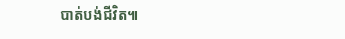បាត់បង់ជីវិត៕